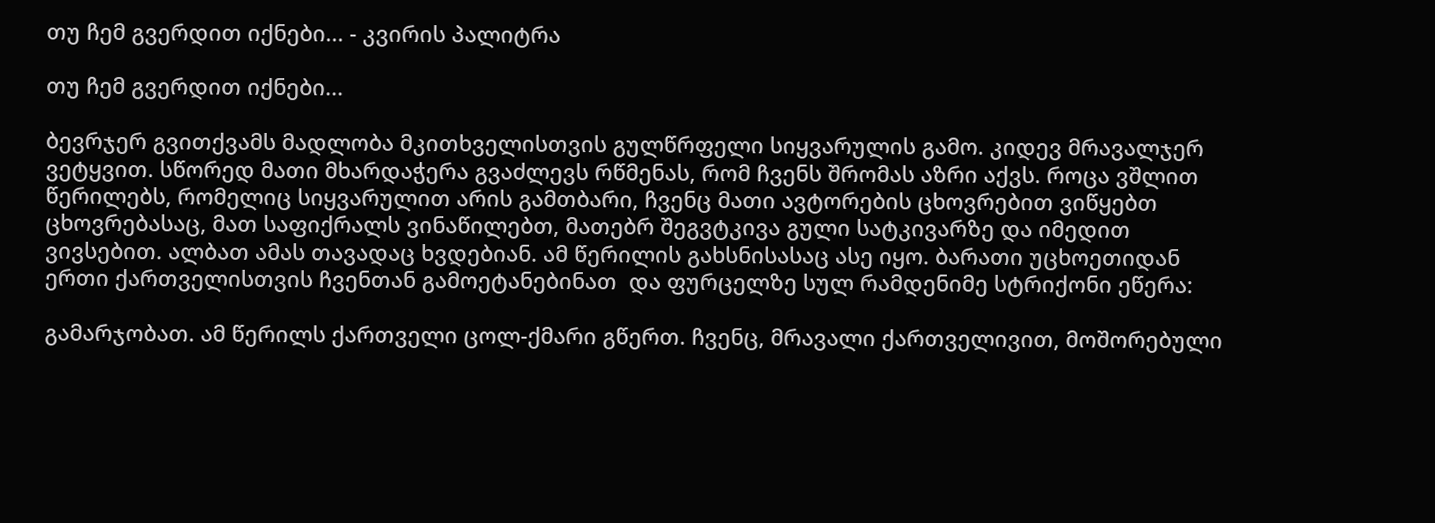თუ ჩემ გვერდით იქნები... - კვირის პალიტრა

თუ ჩემ გვერდით იქნები...

ბევრჯერ გვითქვამს მადლობა მკითხველისთვის გულწრფელი სიყვარულის გამო. კიდევ მრავალჯერ ვეტყვით. სწორედ მათი მხარდაჭერა გვაძლევს რწმენას, რომ ჩვენს შრომას აზრი აქვს. როცა ვშლით წერილებს, რომელიც სიყვარულით არის გამთბარი, ჩვენც მათი ავტორების ცხოვრებით ვიწყებთ ცხოვრებასაც, მათ საფიქრალს ვინაწილებთ, მათებრ შეგვტკივა გული სატკივარზე და იმედით ვივსებით. ალბათ ამას თავადაც ხვდებიან. ამ წერილის გახსნისასაც ასე იყო. ბარათი უცხოეთიდან ერთი ქართველისთვის ჩვენთან გამოეტანებინათ  და ფურცელზე სულ რამდენიმე სტრიქონი ეწერა:

გამარჯობათ. ამ წერილს ქართველი ცოლ-ქმარი გწერთ. ჩვენც, მრავალი ქართველივით, მოშორებული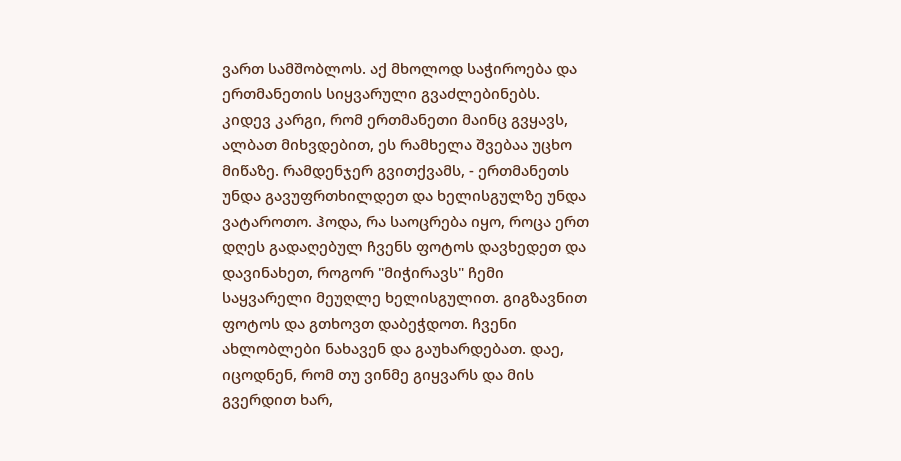ვართ სამშობლოს. აქ მხოლოდ საჭიროება და ერთმანეთის სიყვარული გვაძლებინებს. კიდევ კარგი, რომ ერთმანეთი მაინც გვყავს, ალბათ მიხვდებით, ეს რამხელა შვებაა უცხო მიწაზე. რამდენჯერ გვითქვამს, - ერთმანეთს უნდა გავუფრთხილდეთ და ხელისგულზე უნდა ვატაროთო. ჰოდა, რა საოცრება იყო, როცა ერთ დღეს გადაღებულ ჩვენს ფოტოს დავხედეთ და დავინახეთ, როგორ "მიჭირავს" ჩემი საყვარელი მეუღლე ხელისგულით. გიგზავნით ფოტოს და გთხოვთ დაბეჭდოთ. ჩვენი ახლობლები ნახავენ და გაუხარდებათ. დაე, იცოდნენ, რომ თუ ვინმე გიყვარს და მის გვერდით ხარ,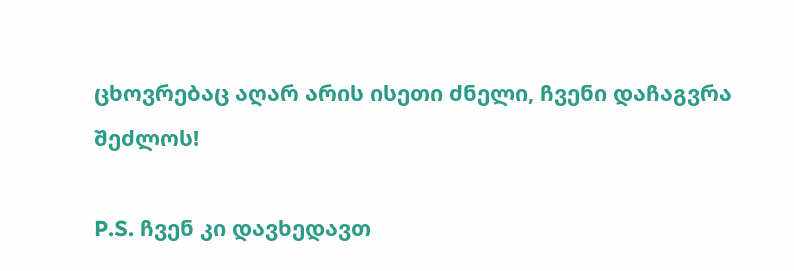ცხოვრებაც აღარ არის ისეთი ძნელი, ჩვენი დაჩაგვრა შეძლოს!

P.S. ჩვენ კი დავხედავთ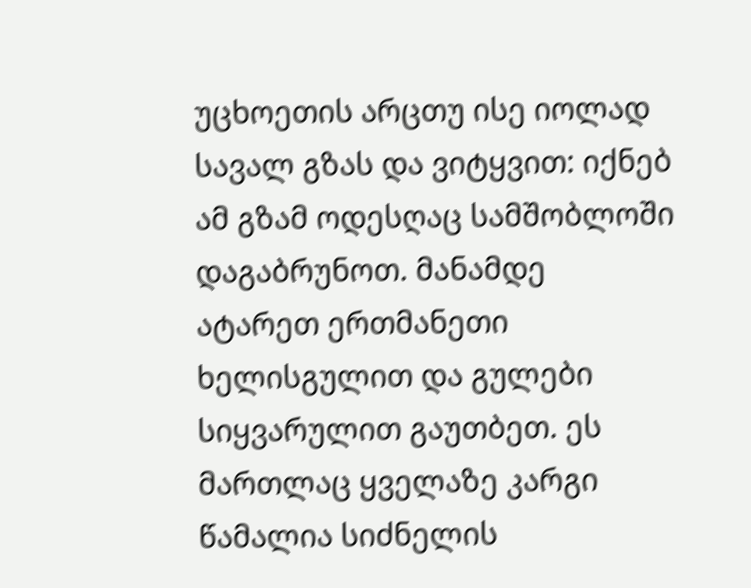უცხოეთის არცთუ ისე იოლად სავალ გზას და ვიტყვით: იქნებ ამ გზამ ოდესღაც სამშობლოში დაგაბრუნოთ. მანამდე ატარეთ ერთმანეთი ხელისგულით და გულები სიყვარულით გაუთბეთ. ეს მართლაც ყველაზე კარგი წამალია სიძნელის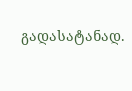გადასატანად.